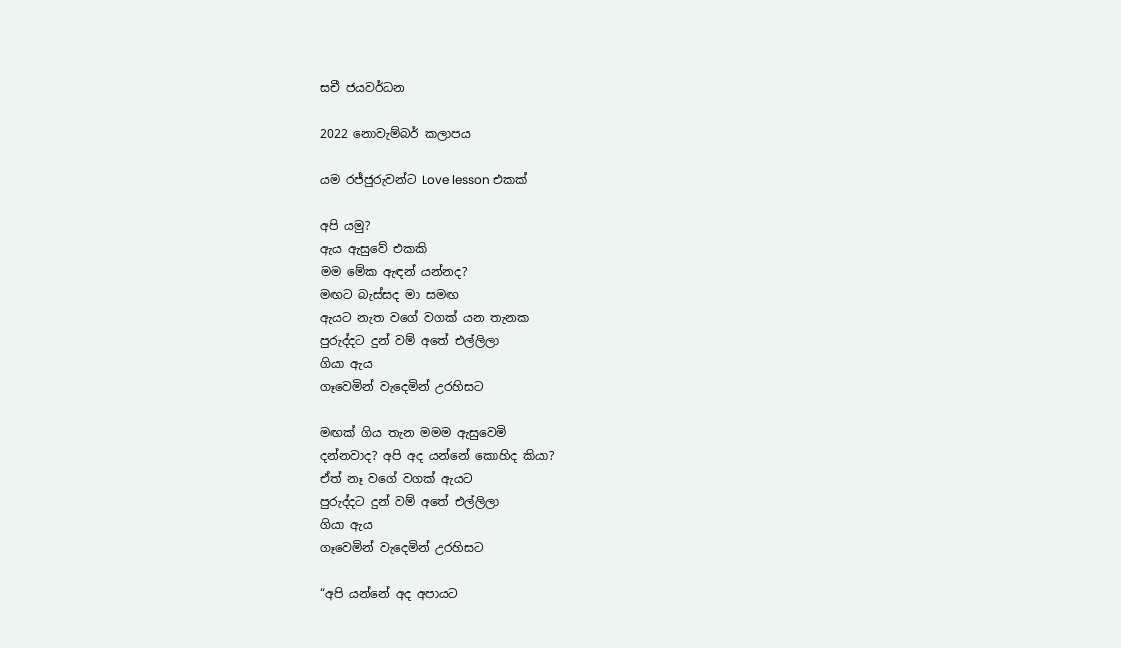සචී ජයවර්ධන

2022 නොවැම්බර් කලාපය

යම රජ්ජුරුවන්ට Love lesson එකක්

අපි යමු?
ඇය ඇසුවේ එකකි
මම මේක ඇඳන් යන්නද?
මඟට බැස්සද මා සමඟ
ඇයට නැත වගේ වගක් යන තැනක
පුරුද්දට දුන් වම් අතේ එල්ලිලා
ගියා ඇය
ගෑවෙමින් වැදෙමින් උරහිසට

මඟක් ගිය තැන මමම ඇසුවෙමි
දන්නවාද? අපි අද යන්නේ කොහිද කියා?
ඒත් නෑ වගේ වගක් ඇයට
පුරුද්දට දුන් වම් අතේ එල්ලිලා
ගියා ඇය
ගෑවෙමින් වැදෙමින් උරහිසට

“අපි යන්නේ අද අපායට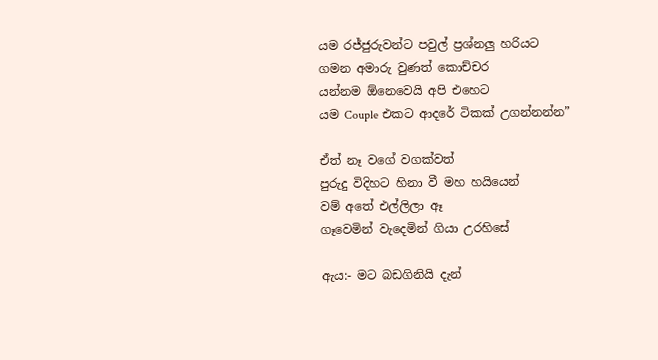යම රජ්ජුරුවන්ට පවුල් ප්‍රශ්නලු හරියට
ගමන අමාරු වුණත් කොච්චර
යන්නම ඕනෙවෙයි අපි එහෙට
යම Couple එකට ආදරේ ටිකක් උගන්නන්න”

ඒත් නෑ වගේ වගක්වත්
පුරුදු විදිහට හිනා වී මහ හයියෙන්
වම් අතේ එල්ලිලා ඈ
ගෑවෙමින් වැදෙමින් ගියා උරහිසේ

ඇය:- මට බඩගිනියි දැන්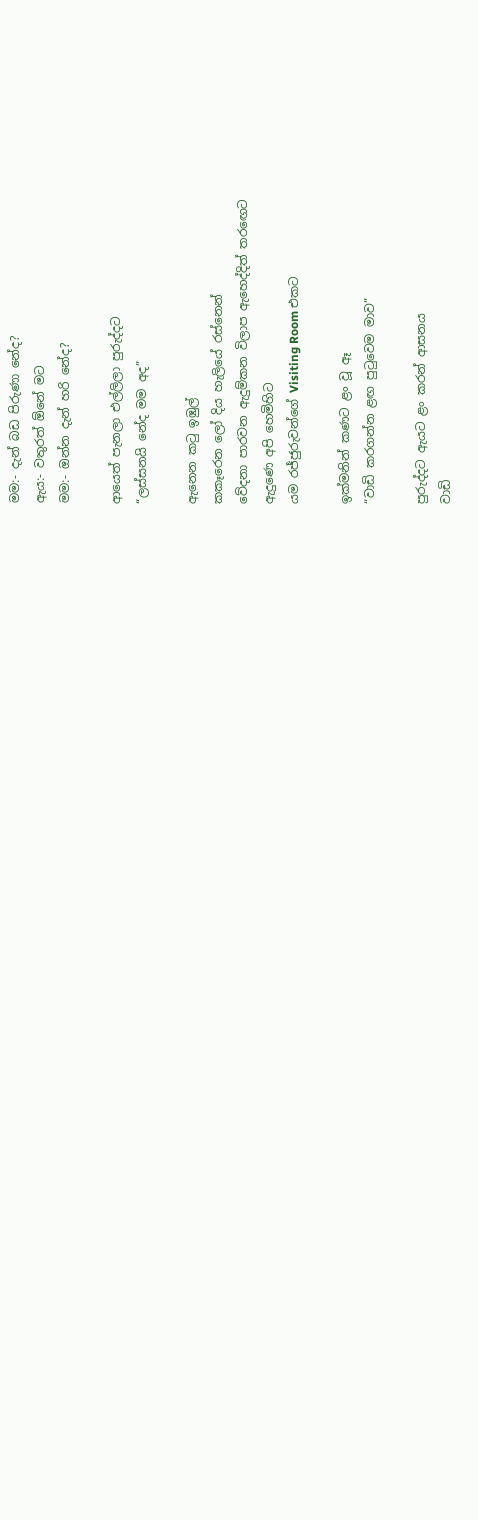මම:- දැන් බඩ පිරුණා නේද?
ඇය:- වතුරත් ඕනේ මට
මම:- ඔන්න දැන් හරි නේද?

ආයෙත් පැනලා එල්ලිලා පුරුද්දට
“ලස්සනයි නේද මම අද”

ඇනෙන කටු ඉඹුල්
කකෑරෙන ලෝ දිය හැලියේ රස්නෙන්
වේදනා පාරවන ඇදුම්කන විලාප ඇහෙද්දිත් තරඟෙට
ඇදුණෙ අපි හෙමිහිට
යම රජ්ජුරුවන්ගේ Visiting Room එකට

ඉක්මනින් කණට ළං වූ ඈ
“වාඩි කරගන්න ළඟ පුටුවෙම මාව”

පුරුද්දට ඇයට ළං කරන් ආසනය
වාඩි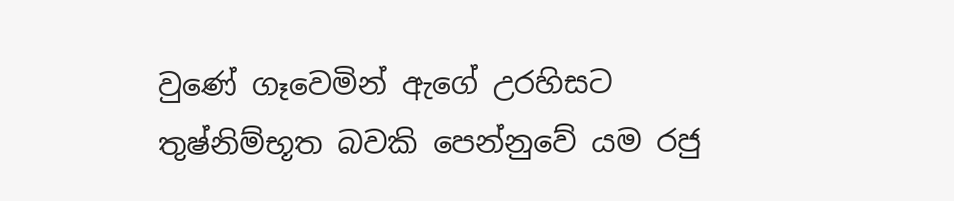වුණේ ගෑවෙමින් ඇගේ උරහිසට
තුෂ්නිම්භූත බවකි පෙන්නුවේ යම රජු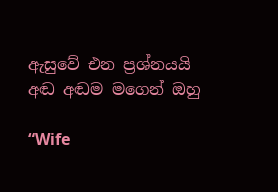ඇසුවේ එන ප්‍රශ්නයයි අඬ අඬම මගෙන් ඔහු

“Wife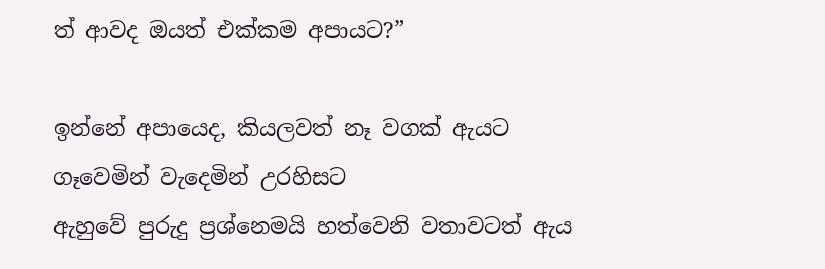ත් ආවද ඔයත් එක්කම අපායට?”

ඉන්නේ අපායෙද, කියලවත් නෑ වගක් ඇයට
ගෑවෙමින් වැදෙමින් උරහිසට
ඇහුවේ පුරුදු ප්‍රශ්නෙමයි හත්වෙනි වතාවටත් ඇය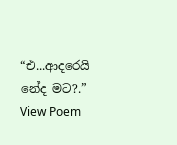“එ...ආදරෙයි නේද මට?.”
View Poem